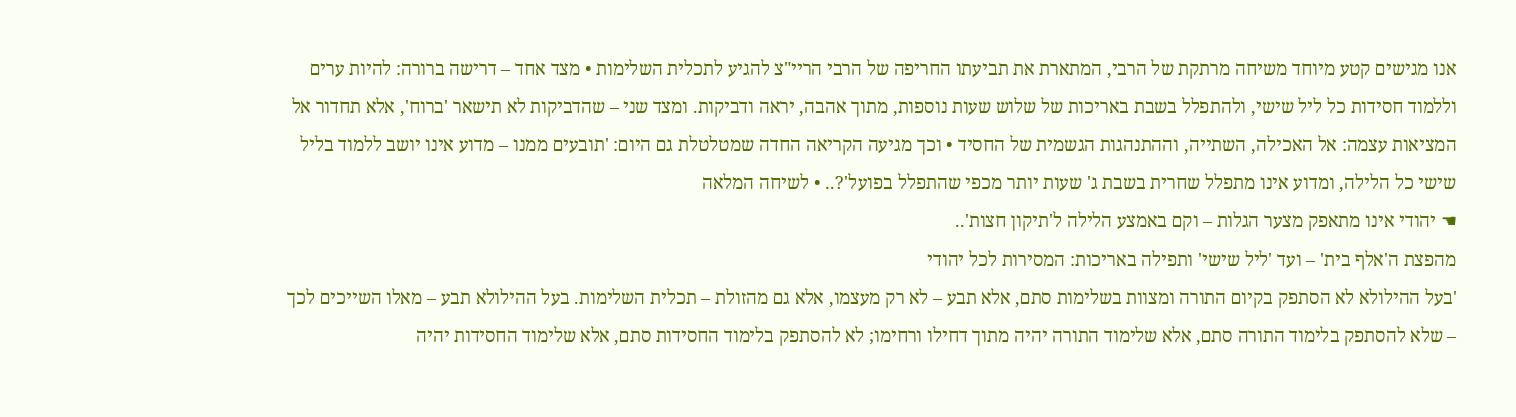אנו מגישים קטע מיוחד משיחה מרתקת של הרבי, המתארת את תביעתו החריפה של הרבי הריי"צ להגיע לתכלית השלימות • מצד אחד – דרישה ברורה: להיות ערים וללמוד חסידות כל ליל שישי, ולהתפלל בשבת באריכות של שלוש שעות נוספות, מתוך אהבה, יראה ודביקות. ומצד שני – שהדביקות לא תישאר 'ברוח', אלא תחדור אל המציאות עצמה: אל האכילה, השתייה, וההתנהגות הגשמית של החסיד • וכך מגיעה הקריאה החדה שמטלטלת גם היום: 'תובעים ממנו – מדוע אינו יושב ללמוד בליל שישי כל הלילה, ומדוע אינו מתפלל שחרית בשבת ג' שעות יותר מכפי שהתפלל בפועל'?.. • לשיחה המלאה
☚ יהודי אינו מתאפק מצער הגלות – וקם באמצע הלילה ל'תיקון חצות'..
מהפצת ה'אלף בית' – ועד 'ליל שישי' ותפילה באריכות: המסירות לכל יהודי
'בעל ההילולא לא הסתפק בקיום התורה ומצוות בשלימות סתם, אלא תבע – לא רק מעצמו, אלא גם מהזולת – תכלית השלימות. בעל ההילולא תבע – מאלו השייכים לכך – שלא להסתפק בלימוד התורה סתם, אלא שלימוד התורה יהיה מתוך דחילו ורחימו; לא להסתפק בלימוד החסידות סתם, אלא שלימוד החסידות יהיה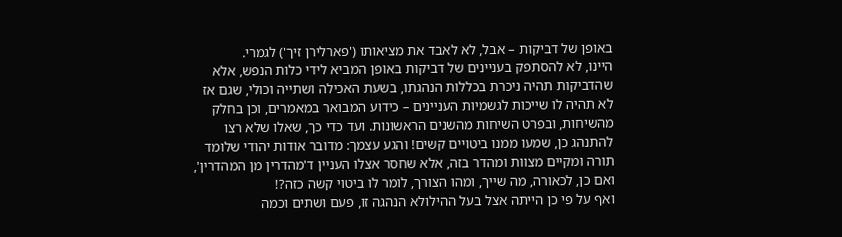באופן של דביקות – אבל, לא לאבד את מציאותו ('פארלירן זיך') לגמרי.
היינו, לא להסתפק בעניינים של דביקות באופן המביא לידי כלות הנפש, אלא שהדביקות תהיה ניכרת בכללות הנהגתו, בשעת האכילה ושתייה וכולי, שגם אז לא תהיה לו שייכות לגשמיות העניינים – כידוע המבואר במאמרים, וכן בחלק מהשיחות, ובפרט השיחות מהשנים הראשונות. ועד כדי כך, שאלו שלא רצו להתנהג כן, שמעו ממנו ביטויים קשים! והגע עצמך: מדובר אודות יהודי שלומד תורה ומקיים מצוות ומהדר בזה, אלא שחסר אצלו העניין ד'מהדרין מן המהדרין', ואם כן, לכאורה, מה שייך, ומהו הצורך, לומר לו ביטוי קשה כזה?!
ואף על פי כן הייתה אצל בעל ההילולא הנהגה זו, פעם ושתים וכמה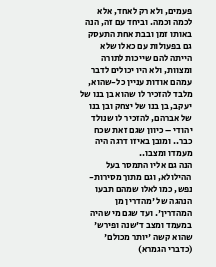פעמים, ולא רק לאחד, אלא לכמה וכמה. וביחד עם זה, הנה באותו זמן ובבת אחת התעסק גם בפעולות עם כאלו שלא הייתה להם שייכות לתורה ומצוות, ולא היו יכולים לדבר עמהם אודות עניין כל-שהוא, מלבד להזכיר לו שהוא בן בנו של יעקב, בן בנו של יצחק ובן בנו של אברהם, להזכיר לו שנולד יהודי – כיוון שגם זאת שכח כבר.. ומובן באיזו דרגה היה מעמדו ומצבו..
הנה גם אליו התמסר בעל ההילולא, וגם מתוך מסירות-נפש, כמו לאלו שמהם תבעו הנהגה של 'מהדרין מן המהדרין'. ועד שגם מי שהיה במעמד ומצב ד'שנה ופירש' שהוא קשה 'יותר מכולם' (כדברי הגמרא)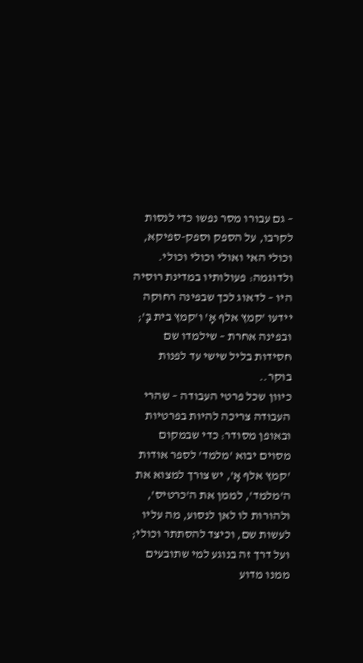– גם עבורו מסר נפשו כדי לנסות לקרבו, על הספק וספק-ספיקא, וכולי האי ואולי וכולי וכולי. ולדוגמה: פעולותיו במדינת רוסיה היו – לדאוג לכך שבפינה רחוקה יידעו 'קמץ אלף אָ' ו'קמץ בית בָּ'; ובפינה אחרת – שילמדו שם חסידות בליל שישי עד לפנות בוקר..
כיוון שכל פרטי העבודה – שהרי העבודה צריכה להיות בפרטיות ובאופן מסודר: כדי שבמקום מסוים יבוא 'מלמד' לספר אודות 'קמץ אלף אָ', יש צורך למצוא את ה'מלמד', לממן את ה'כרטיס', ולהורות לו לאן לנסוע, מה עליו לעשות שם, וכיצד להסתתר וכולי; ועל דרך זה בנוגע למי שתובעים ממנו מדוע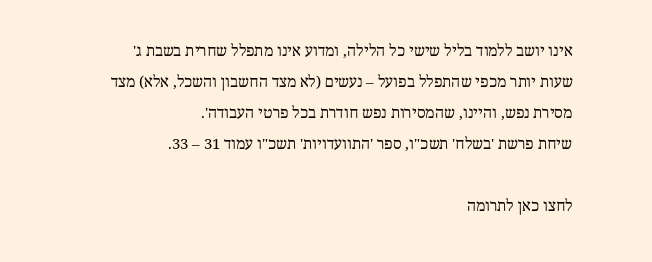אינו יושב ללמוד בליל שישי כל הלילה, ומדוע אינו מתפלל שחרית בשבת ג' שעות יותר מכפי שהתפלל בפועל – נעשים (לא מצד החשבון והשכל, אלא) מצד מסירת נפש, והיינו, שהמסירות נפש חודרת בכל פרטי העבודה'.
שיחת פרשת 'בשלח' תשכ"ו, ספר 'התוועדויות' תשכ"ו עמוד 31 – 33.

לחצו כאן לתרומה